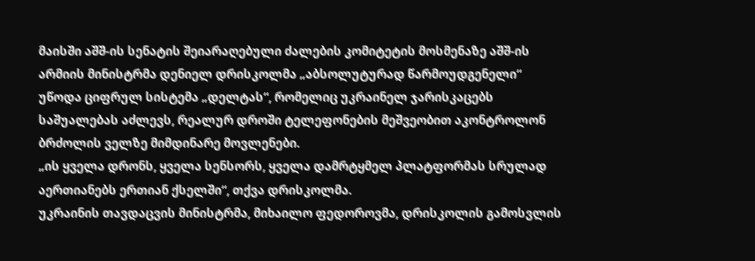მაისში აშშ-ის სენატის შეიარაღებული ძალების კომიტეტის მოსმენაზე აშშ-ის არმიის მინისტრმა დენიელ დრისკოლმა „აბსოლუტურად წარმოუდგენელი“ უწოდა ციფრულ სისტემა „დელტას“, რომელიც უკრაინელ ჯარისკაცებს საშუალებას აძლევს, რეალურ დროში ტელეფონების მეშვეობით აკონტროლონ ბრძოლის ველზე მიმდინარე მოვლენები.
„ის ყველა დრონს, ყველა სენსორს, ყველა დამრტყმელ პლატფორმას სრულად აერთიანებს ერთიან ქსელში“, თქვა დრისკოლმა.
უკრაინის თავდაცვის მინისტრმა, მიხაილო ფედოროვმა, დრისკოლის გამოსვლის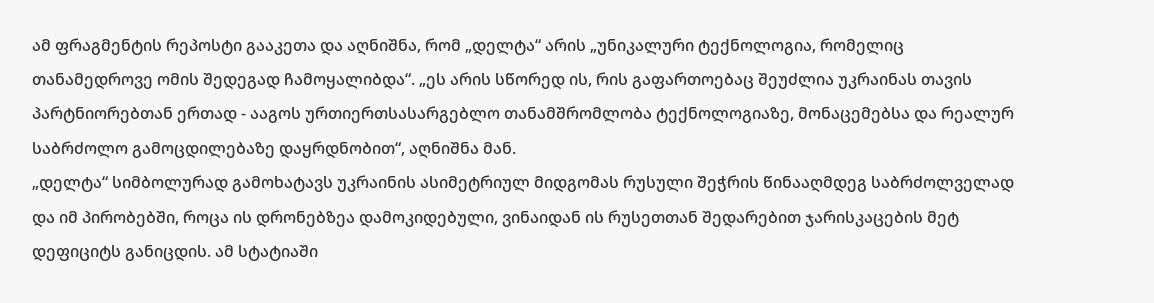ამ ფრაგმენტის რეპოსტი გააკეთა და აღნიშნა, რომ „დელტა“ არის „უნიკალური ტექნოლოგია, რომელიც თანამედროვე ომის შედეგად ჩამოყალიბდა“. „ეს არის სწორედ ის, რის გაფართოებაც შეუძლია უკრაინას თავის პარტნიორებთან ერთად - ააგოს ურთიერთსასარგებლო თანამშრომლობა ტექნოლოგიაზე, მონაცემებსა და რეალურ საბრძოლო გამოცდილებაზე დაყრდნობით“, აღნიშნა მან.
„დელტა“ სიმბოლურად გამოხატავს უკრაინის ასიმეტრიულ მიდგომას რუსული შეჭრის წინააღმდეგ საბრძოლველად და იმ პირობებში, როცა ის დრონებზეა დამოკიდებული, ვინაიდან ის რუსეთთან შედარებით ჯარისკაცების მეტ დეფიციტს განიცდის. ამ სტატიაში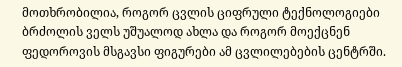მოთხრობილია, როგორ ცვლის ციფრული ტექნოლოგიები ბრძოლის ველს უშუალოდ ახლა და როგორ მოექცნენ ფედოროვის მსგავსი ფიგურები ამ ცვლილებების ცენტრში.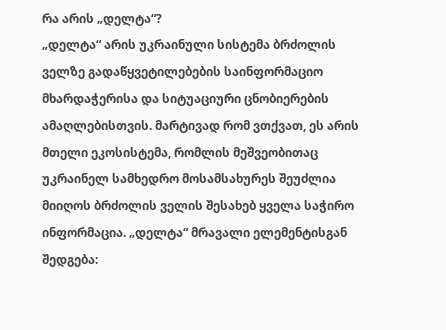რა არის „დელტა“?
„დელტა“ არის უკრაინული სისტემა ბრძოლის ველზე გადაწყვეტილებების საინფორმაციო მხარდაჭერისა და სიტუაციური ცნობიერების ამაღლებისთვის. მარტივად რომ ვთქვათ, ეს არის მთელი ეკოსისტემა, რომლის მეშვეობითაც უკრაინელ სამხედრო მოსამსახურეს შეუძლია მიიღოს ბრძოლის ველის შესახებ ყველა საჭირო ინფორმაცია. „დელტა“ მრავალი ელემენტისგან შედგება: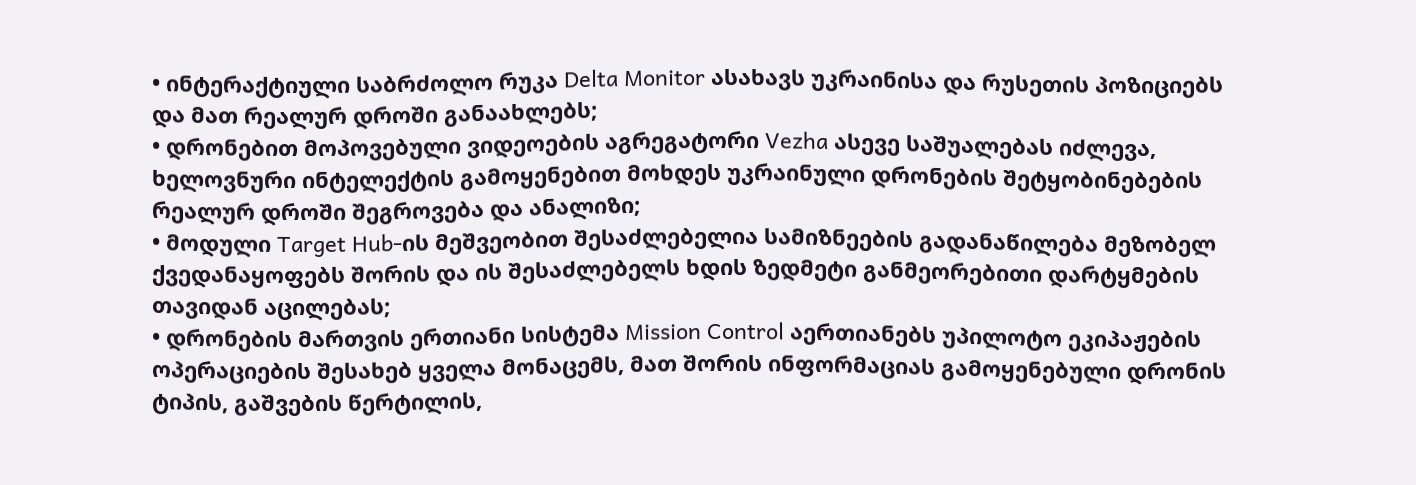• ინტერაქტიული საბრძოლო რუკა Delta Monitor ასახავს უკრაინისა და რუსეთის პოზიციებს და მათ რეალურ დროში განაახლებს;
• დრონებით მოპოვებული ვიდეოების აგრეგატორი Vezha ასევე საშუალებას იძლევა, ხელოვნური ინტელექტის გამოყენებით მოხდეს უკრაინული დრონების შეტყობინებების რეალურ დროში შეგროვება და ანალიზი;
• მოდული Target Hub-ის მეშვეობით შესაძლებელია სამიზნეების გადანაწილება მეზობელ ქვედანაყოფებს შორის და ის შესაძლებელს ხდის ზედმეტი განმეორებითი დარტყმების თავიდან აცილებას;
• დრონების მართვის ერთიანი სისტემა Mission Control აერთიანებს უპილოტო ეკიპაჟების ოპერაციების შესახებ ყველა მონაცემს, მათ შორის ინფორმაციას გამოყენებული დრონის ტიპის, გაშვების წერტილის,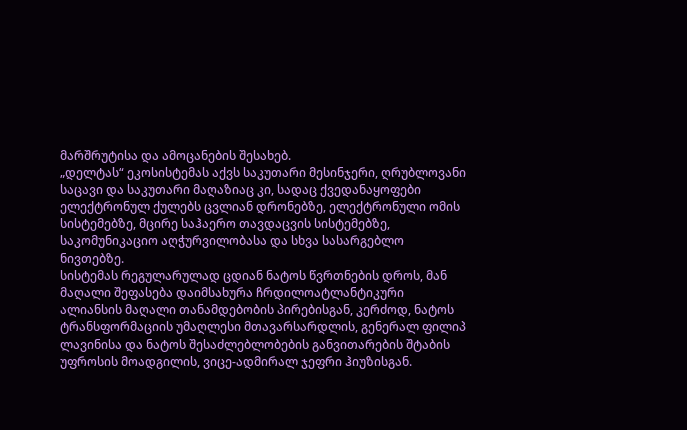მარშრუტისა და ამოცანების შესახებ.
„დელტას“ ეკოსისტემას აქვს საკუთარი მესინჯერი, ღრუბლოვანი საცავი და საკუთარი მაღაზიაც კი, სადაც ქვედანაყოფები ელექტრონულ ქულებს ცვლიან დრონებზე, ელექტრონული ომის სისტემებზე, მცირე საჰაერო თავდაცვის სისტემებზე, საკომუნიკაციო აღჭურვილობასა და სხვა სასარგებლო ნივთებზე.
სისტემას რეგულარულად ცდიან ნატოს წვრთნების დროს, მან მაღალი შეფასება დაიმსახურა ჩრდილოატლანტიკური ალიანსის მაღალი თანამდებობის პირებისგან, კერძოდ, ნატოს ტრანსფორმაციის უმაღლესი მთავარსარდლის, გენერალ ფილიპ ლავინისა და ნატოს შესაძლებლობების განვითარების შტაბის უფროსის მოადგილის, ვიცე-ადმირალ ჯეფრი ჰიუზისგან.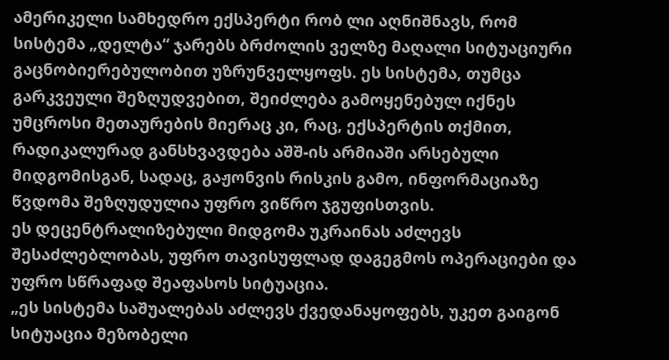ამერიკელი სამხედრო ექსპერტი რობ ლი აღნიშნავს, რომ სისტემა „დელტა“ ჯარებს ბრძოლის ველზე მაღალი სიტუაციური გაცნობიერებულობით უზრუნველყოფს. ეს სისტემა, თუმცა გარკვეული შეზღუდვებით, შეიძლება გამოყენებულ იქნეს უმცროსი მეთაურების მიერაც კი, რაც, ექსპერტის თქმით, რადიკალურად განსხვავდება აშშ-ის არმიაში არსებული მიდგომისგან, სადაც, გაჟონვის რისკის გამო, ინფორმაციაზე წვდომა შეზღუდულია უფრო ვიწრო ჯგუფისთვის.
ეს დეცენტრალიზებული მიდგომა უკრაინას აძლევს შესაძლებლობას, უფრო თავისუფლად დაგეგმოს ოპერაციები და უფრო სწრაფად შეაფასოს სიტუაცია.
„ეს სისტემა საშუალებას აძლევს ქვედანაყოფებს, უკეთ გაიგონ სიტუაცია მეზობელი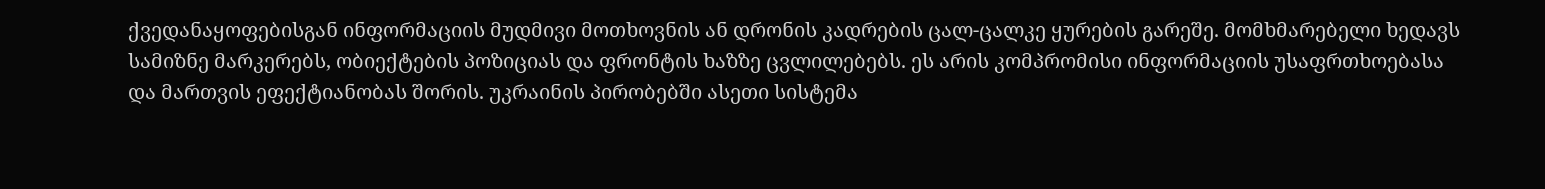ქვედანაყოფებისგან ინფორმაციის მუდმივი მოთხოვნის ან დრონის კადრების ცალ-ცალკე ყურების გარეშე. მომხმარებელი ხედავს სამიზნე მარკერებს, ობიექტების პოზიციას და ფრონტის ხაზზე ცვლილებებს. ეს არის კომპრომისი ინფორმაციის უსაფრთხოებასა და მართვის ეფექტიანობას შორის. უკრაინის პირობებში ასეთი სისტემა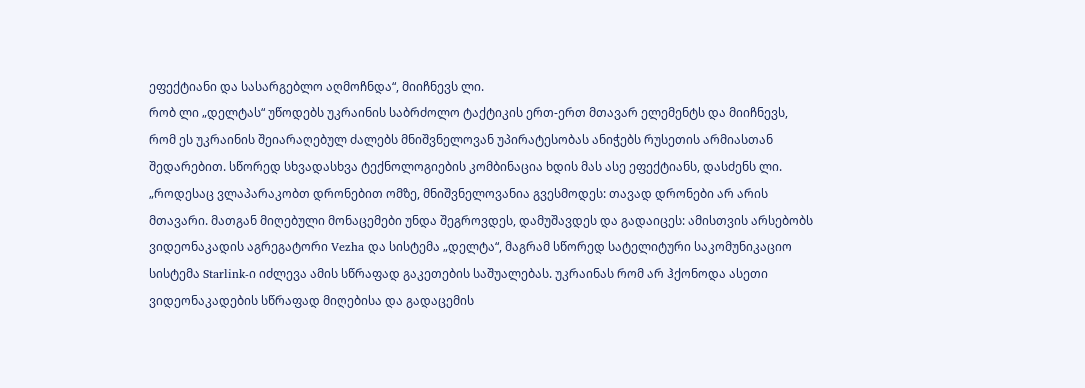ეფექტიანი და სასარგებლო აღმოჩნდა“, მიიჩნევს ლი.
რობ ლი „დელტას“ უწოდებს უკრაინის საბრძოლო ტაქტიკის ერთ-ერთ მთავარ ელემენტს და მიიჩნევს, რომ ეს უკრაინის შეიარაღებულ ძალებს მნიშვნელოვან უპირატესობას ანიჭებს რუსეთის არმიასთან შედარებით. სწორედ სხვადასხვა ტექნოლოგიების კომბინაცია ხდის მას ასე ეფექტიანს, დასძენს ლი. „როდესაც ვლაპარაკობთ დრონებით ომზე, მნიშვნელოვანია გვესმოდეს: თავად დრონები არ არის მთავარი. მათგან მიღებული მონაცემები უნდა შეგროვდეს, დამუშავდეს და გადაიცეს: ამისთვის არსებობს ვიდეონაკადის აგრეგატორი Vezha და სისტემა „დელტა“, მაგრამ სწორედ სატელიტური საკომუნიკაციო სისტემა Starlink-ი იძლევა ამის სწრაფად გაკეთების საშუალებას. უკრაინას რომ არ ჰქონოდა ასეთი ვიდეონაკადების სწრაფად მიღებისა და გადაცემის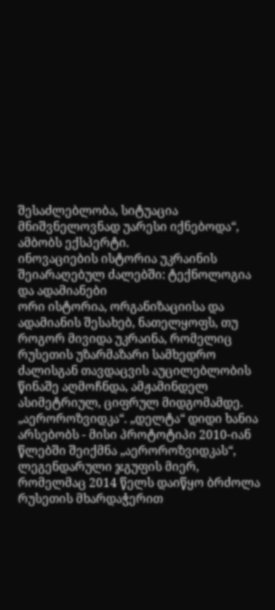შესაძლებლობა, სიტუაცია მნიშვნელოვნად უარესი იქნებოდა“, ამბობს ექსპერტი.
ინოვაციების ისტორია უკრაინის შეიარაღებულ ძალებში: ტექნოლოგია და ადამიანები
ორი ისტორია, ორგანიზაციისა და ადამიანის შესახებ, ნათელყოფს, თუ როგორ მივიდა უკრაინა, რომელიც რუსეთის უზარმაზარი სამხედრო ძალისგან თავდაცვის აუცილებლობის წინაშე აღმოჩნდა, ამჟამინდელ ასიმეტრიულ, ციფრულ მიდგომამდე.
„აეროროზვიდკა“. „დელტა“ დიდი ხანია არსებობს - მისი პროტოტიპი 2010-იან წლებში შეიქმნა „აეროროზვიდკას“, ლეგენდარული ჯგუფის მიერ, რომელმაც 2014 წელს დაიწყო ბრძოლა რუსეთის მხარდაჭერით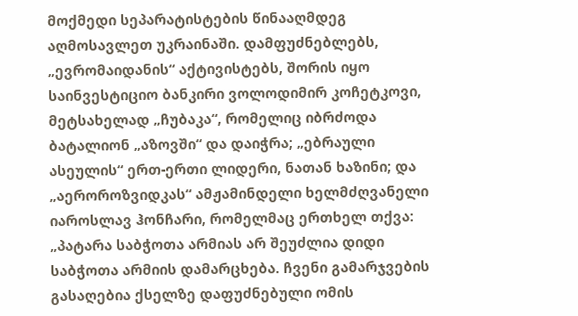მოქმედი სეპარატისტების წინააღმდეგ აღმოსავლეთ უკრაინაში. დამფუძნებლებს, „ევრომაიდანის“ აქტივისტებს, შორის იყო საინვესტიციო ბანკირი ვოლოდიმირ კოჩეტკოვი, მეტსახელად „ჩუბაკა“, რომელიც იბრძოდა ბატალიონ „აზოვში“ და დაიჭრა; „ებრაული ასეულის“ ერთ-ერთი ლიდერი, ნათან ხაზინი; და „აეროროზვიდკას“ ამჟამინდელი ხელმძღვანელი იაროსლავ ჰონჩარი, რომელმაც ერთხელ თქვა: „პატარა საბჭოთა არმიას არ შეუძლია დიდი საბჭოთა არმიის დამარცხება. ჩვენი გამარჯვების გასაღებია ქსელზე დაფუძნებული ომის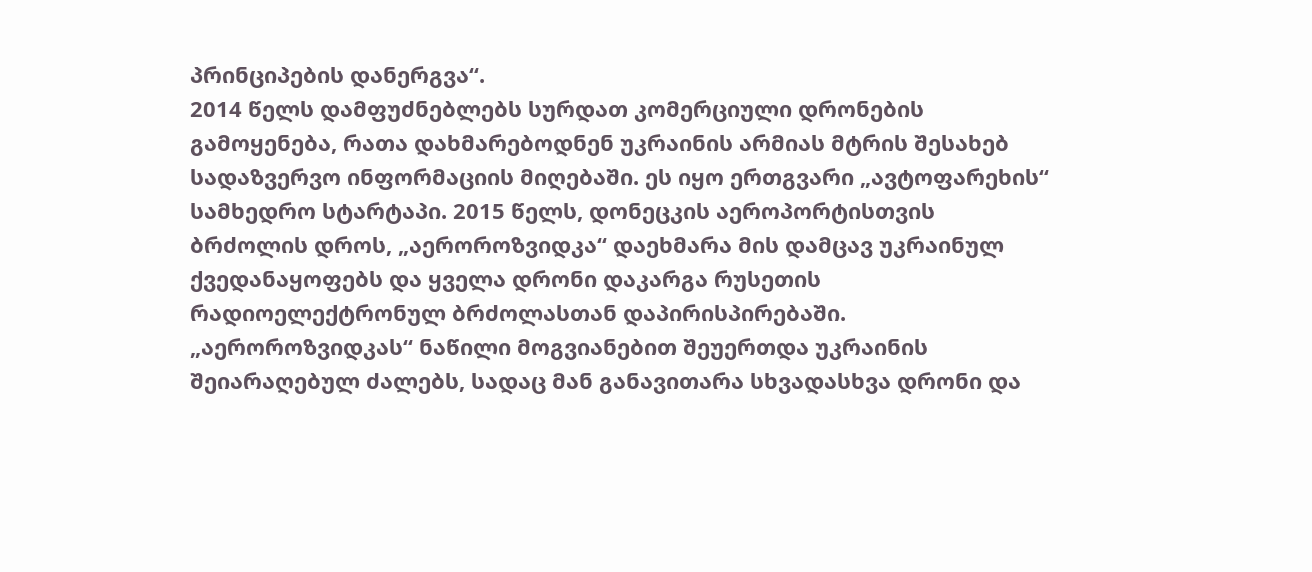პრინციპების დანერგვა“.
2014 წელს დამფუძნებლებს სურდათ კომერციული დრონების გამოყენება, რათა დახმარებოდნენ უკრაინის არმიას მტრის შესახებ სადაზვერვო ინფორმაციის მიღებაში. ეს იყო ერთგვარი „ავტოფარეხის“ სამხედრო სტარტაპი. 2015 წელს, დონეცკის აეროპორტისთვის ბრძოლის დროს, „აეროროზვიდკა“ დაეხმარა მის დამცავ უკრაინულ ქვედანაყოფებს და ყველა დრონი დაკარგა რუსეთის რადიოელექტრონულ ბრძოლასთან დაპირისპირებაში. „აეროროზვიდკას“ ნაწილი მოგვიანებით შეუერთდა უკრაინის შეიარაღებულ ძალებს, სადაც მან განავითარა სხვადასხვა დრონი და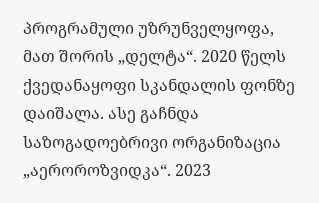პროგრამული უზრუნველყოფა, მათ შორის „დელტა“. 2020 წელს ქვედანაყოფი სკანდალის ფონზე დაიშალა. ასე გაჩნდა საზოგადოებრივი ორგანიზაცია „აეროროზვიდკა“. 2023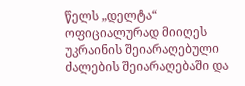წელს „დელტა“ ოფიციალურად მიიღეს უკრაინის შეიარაღებული ძალების შეიარაღებაში და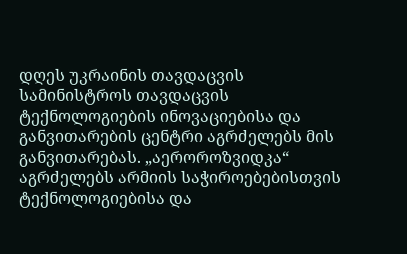დღეს უკრაინის თავდაცვის სამინისტროს თავდაცვის ტექნოლოგიების ინოვაციებისა და განვითარების ცენტრი აგრძელებს მის განვითარებას. „აეროროზვიდკა“ აგრძელებს არმიის საჭიროებებისთვის ტექნოლოგიებისა და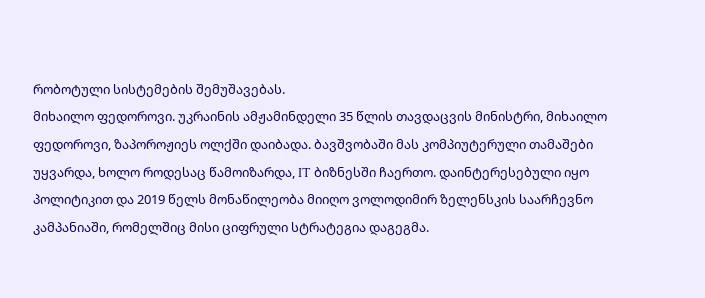რობოტული სისტემების შემუშავებას.
მიხაილო ფედოროვი. უკრაინის ამჟამინდელი 35 წლის თავდაცვის მინისტრი, მიხაილო ფედოროვი, ზაპოროჟიეს ოლქში დაიბადა. ბავშვობაში მას კომპიუტერული თამაშები უყვარდა, ხოლო როდესაც წამოიზარდა, IT ბიზნესში ჩაერთო. დაინტერესებული იყო პოლიტიკით და 2019 წელს მონაწილეობა მიიღო ვოლოდიმირ ზელენსკის საარჩევნო კამპანიაში, რომელშიც მისი ციფრული სტრატეგია დაგეგმა.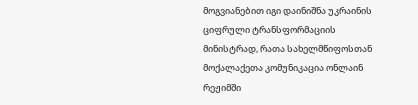მოგვიანებით იგი დაინიშნა უკრაინის ციფრული ტრანსფორმაციის მინისტრად, რათა სახელმწიფოსთან მოქალაქეთა კომუნიკაცია ონლაინ რეჟიმში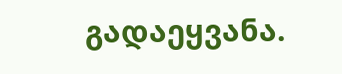გადაეყვანა.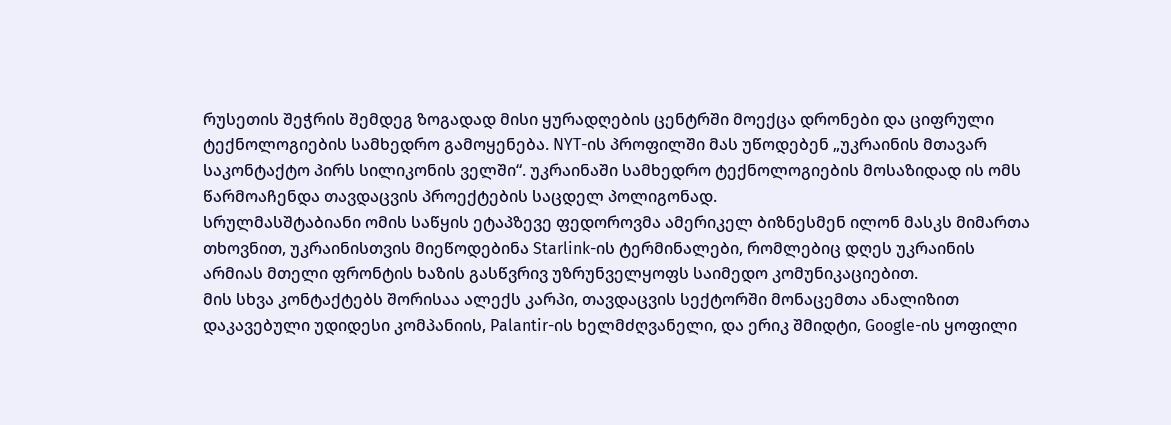რუსეთის შეჭრის შემდეგ ზოგადად მისი ყურადღების ცენტრში მოექცა დრონები და ციფრული ტექნოლოგიების სამხედრო გამოყენება. NYT-ის პროფილში მას უწოდებენ „უკრაინის მთავარ საკონტაქტო პირს სილიკონის ველში“. უკრაინაში სამხედრო ტექნოლოგიების მოსაზიდად ის ომს წარმოაჩენდა თავდაცვის პროექტების საცდელ პოლიგონად.
სრულმასშტაბიანი ომის საწყის ეტაპზევე ფედოროვმა ამერიკელ ბიზნესმენ ილონ მასკს მიმართა თხოვნით, უკრაინისთვის მიეწოდებინა Starlink-ის ტერმინალები, რომლებიც დღეს უკრაინის არმიას მთელი ფრონტის ხაზის გასწვრივ უზრუნველყოფს საიმედო კომუნიკაციებით.
მის სხვა კონტაქტებს შორისაა ალექს კარპი, თავდაცვის სექტორში მონაცემთა ანალიზით დაკავებული უდიდესი კომპანიის, Palantir-ის ხელმძღვანელი, და ერიკ შმიდტი, Google-ის ყოფილი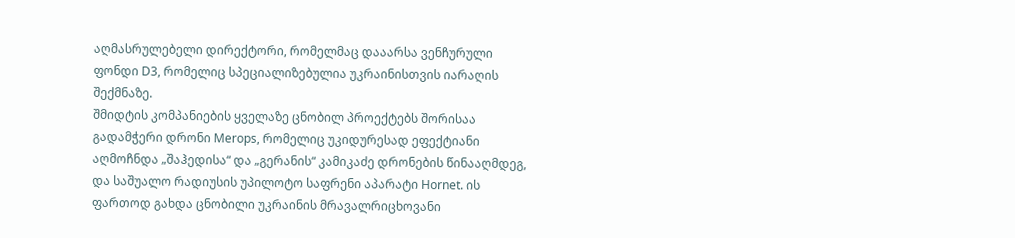აღმასრულებელი დირექტორი, რომელმაც დააარსა ვენჩურული ფონდი D3, რომელიც სპეციალიზებულია უკრაინისთვის იარაღის შექმნაზე.
შმიდტის კომპანიების ყველაზე ცნობილ პროექტებს შორისაა გადამჭერი დრონი Merops, რომელიც უკიდურესად ეფექტიანი აღმოჩნდა „შაჰედისა“ და „გერანის“ კამიკაძე დრონების წინააღმდეგ, და საშუალო რადიუსის უპილოტო საფრენი აპარატი Hornet. ის ფართოდ გახდა ცნობილი უკრაინის მრავალრიცხოვანი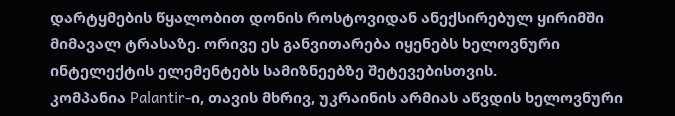დარტყმების წყალობით დონის როსტოვიდან ანექსირებულ ყირიმში მიმავალ ტრასაზე. ორივე ეს განვითარება იყენებს ხელოვნური ინტელექტის ელემენტებს სამიზნეებზე შეტევებისთვის.
კომპანია Palantir-ი, თავის მხრივ, უკრაინის არმიას აწვდის ხელოვნური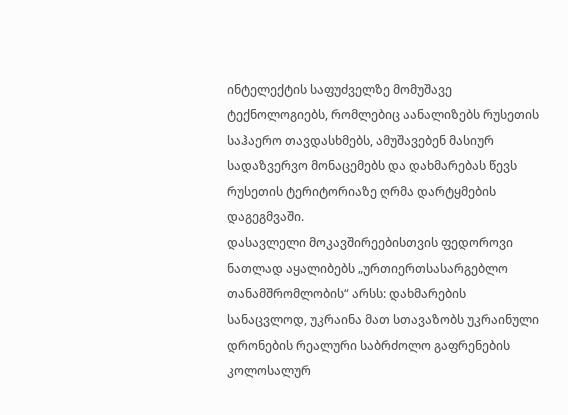ინტელექტის საფუძველზე მომუშავე ტექნოლოგიებს, რომლებიც აანალიზებს რუსეთის საჰაერო თავდასხმებს, ამუშავებენ მასიურ სადაზვერვო მონაცემებს და დახმარებას წევს რუსეთის ტერიტორიაზე ღრმა დარტყმების დაგეგმვაში.
დასავლელი მოკავშირეებისთვის ფედოროვი ნათლად აყალიბებს „ურთიერთსასარგებლო თანამშრომლობის“ არსს: დახმარების სანაცვლოდ, უკრაინა მათ სთავაზობს უკრაინული დრონების რეალური საბრძოლო გაფრენების კოლოსალურ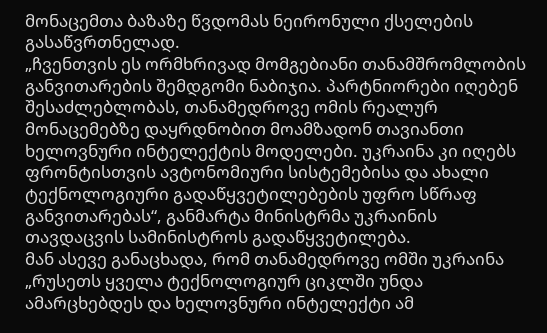მონაცემთა ბაზაზე წვდომას ნეირონული ქსელების გასაწვრთნელად.
„ჩვენთვის ეს ორმხრივად მომგებიანი თანამშრომლობის განვითარების შემდგომი ნაბიჯია. პარტნიორები იღებენ შესაძლებლობას, თანამედროვე ომის რეალურ მონაცემებზე დაყრდნობით მოამზადონ თავიანთი ხელოვნური ინტელექტის მოდელები. უკრაინა კი იღებს ფრონტისთვის ავტონომიური სისტემებისა და ახალი ტექნოლოგიური გადაწყვეტილებების უფრო სწრაფ განვითარებას“, განმარტა მინისტრმა უკრაინის თავდაცვის სამინისტროს გადაწყვეტილება.
მან ასევე განაცხადა, რომ თანამედროვე ომში უკრაინა „რუსეთს ყველა ტექნოლოგიურ ციკლში უნდა ამარცხებდეს და ხელოვნური ინტელექტი ამ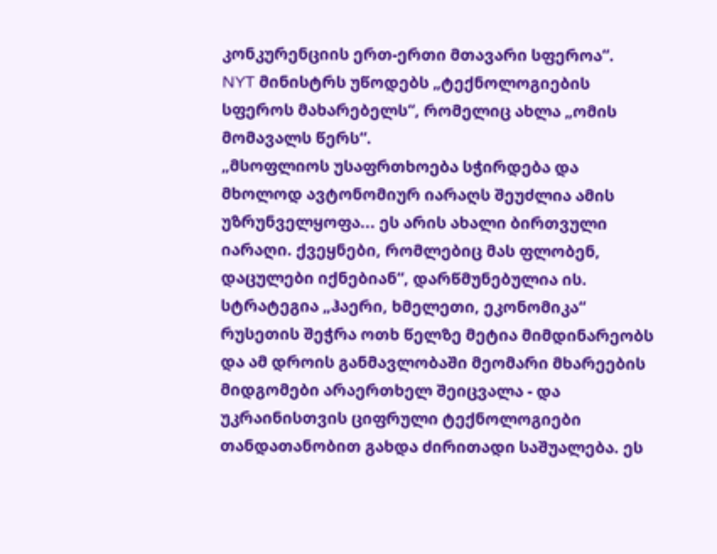კონკურენციის ერთ-ერთი მთავარი სფეროა“.
NYT მინისტრს უწოდებს „ტექნოლოგიების სფეროს მახარებელს“, რომელიც ახლა „ომის მომავალს წერს“.
„მსოფლიოს უსაფრთხოება სჭირდება და მხოლოდ ავტონომიურ იარაღს შეუძლია ამის უზრუნველყოფა... ეს არის ახალი ბირთვული იარაღი. ქვეყნები, რომლებიც მას ფლობენ, დაცულები იქნებიან“, დარწმუნებულია ის.
სტრატეგია „ჰაერი, ხმელეთი, ეკონომიკა“
რუსეთის შეჭრა ოთხ წელზე მეტია მიმდინარეობს და ამ დროის განმავლობაში მეომარი მხარეების მიდგომები არაერთხელ შეიცვალა - და უკრაინისთვის ციფრული ტექნოლოგიები თანდათანობით გახდა ძირითადი საშუალება. ეს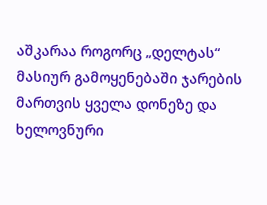აშკარაა როგორც „დელტას“ მასიურ გამოყენებაში ჯარების მართვის ყველა დონეზე და ხელოვნური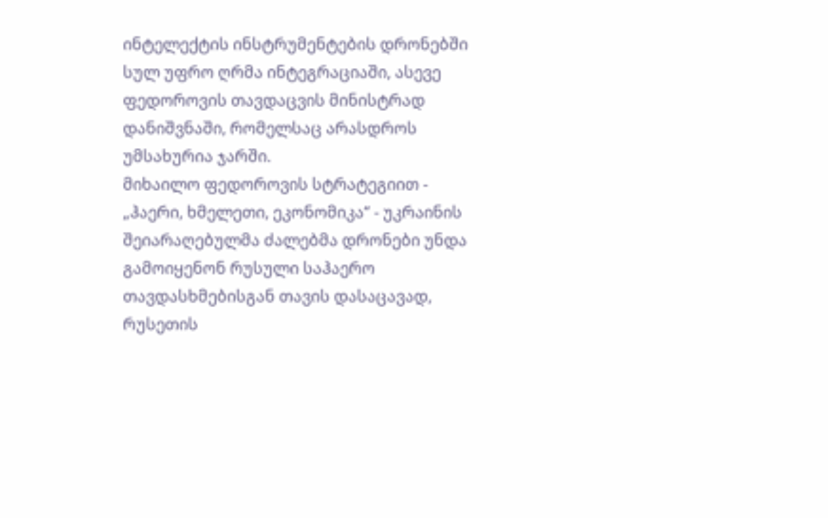ინტელექტის ინსტრუმენტების დრონებში სულ უფრო ღრმა ინტეგრაციაში, ასევე ფედოროვის თავდაცვის მინისტრად დანიშვნაში, რომელსაც არასდროს უმსახურია ჯარში.
მიხაილო ფედოროვის სტრატეგიით - „ჰაერი, ხმელეთი, ეკონომიკა“ - უკრაინის შეიარაღებულმა ძალებმა დრონები უნდა გამოიყენონ რუსული საჰაერო თავდასხმებისგან თავის დასაცავად, რუსეთის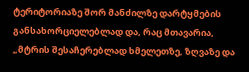ტერიტორიაზე შორ მანძილზე დარტყმების განსახორციელებლად და, რაც მთავარია, „მტრის შესაჩერებლად ხმელეთზე, ზღვაზე და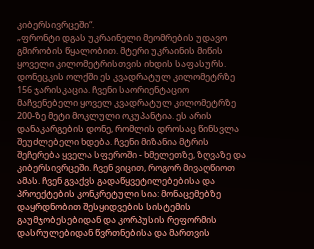კიბერსივრცეში“.
„ფრონტი დგას უკრაინელი მეომრების უდავო გმირობის წყალობით. მტერი უკრაინის მიწის ყოველი კილომეტრისთვის იხდის საფასურს. დონეცკის ოლქში ეს კვადრატულ კილომეტრზე 156 ჯარისკაცია. ჩვენი საორიენტაციო მაჩვენებელი ყოველ კვადრატულ კილომეტრზე 200-ზე მეტი მოკლული ოკუპანტია. ეს არის დანაკარგების დონე, რომლის დროსაც წინსვლა შეუძლებელი ხდება. ჩვენი მიზანია მტრის შეჩერება ყველა სფეროში - ხმელეთზე, ზღვაზე და კიბერსივრცეში. ჩვენ ვიცით, როგორ მივაღწიოთ ამას. ჩვენ გვაქვს გადაწყვეტილებებისა და პროექტების კონკრეტული სია: მონაცემებზე დაყრდნობით შესყიდვების სისტემის გაუმჯობესებიდან და კორპუსის რეფორმის დასრულებიდან წვრთნებისა და მართვის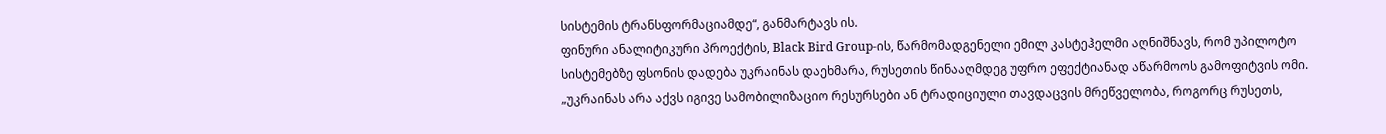სისტემის ტრანსფორმაციამდე“, განმარტავს ის.
ფინური ანალიტიკური პროექტის, Black Bird Group-ის, წარმომადგენელი ემილ კასტეჰელმი აღნიშნავს, რომ უპილოტო სისტემებზე ფსონის დადება უკრაინას დაეხმარა, რუსეთის წინააღმდეგ უფრო ეფექტიანად აწარმოოს გამოფიტვის ომი.
„უკრაინას არა აქვს იგივე სამობილიზაციო რესურსები ან ტრადიციული თავდაცვის მრეწველობა, როგორც რუსეთს,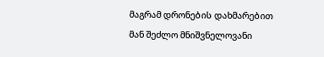მაგრამ დრონების დახმარებით მან შეძლო მნიშვნელოვანი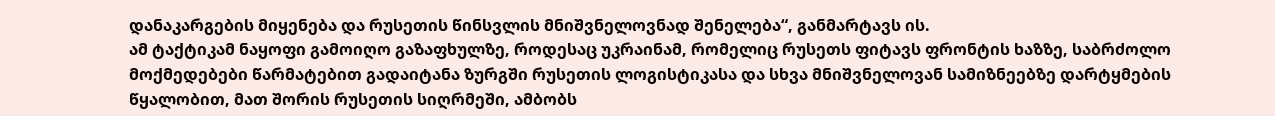დანაკარგების მიყენება და რუსეთის წინსვლის მნიშვნელოვნად შენელება“, განმარტავს ის.
ამ ტაქტიკამ ნაყოფი გამოიღო გაზაფხულზე, როდესაც უკრაინამ, რომელიც რუსეთს ფიტავს ფრონტის ხაზზე, საბრძოლო მოქმედებები წარმატებით გადაიტანა ზურგში რუსეთის ლოგისტიკასა და სხვა მნიშვნელოვან სამიზნეებზე დარტყმების წყალობით, მათ შორის რუსეთის სიღრმეში, ამბობს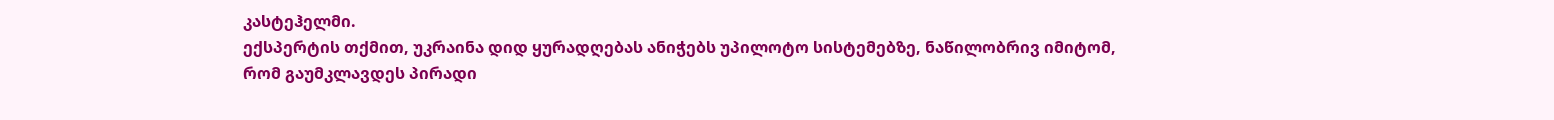კასტეჰელმი.
ექსპერტის თქმით, უკრაინა დიდ ყურადღებას ანიჭებს უპილოტო სისტემებზე, ნაწილობრივ იმიტომ, რომ გაუმკლავდეს პირადი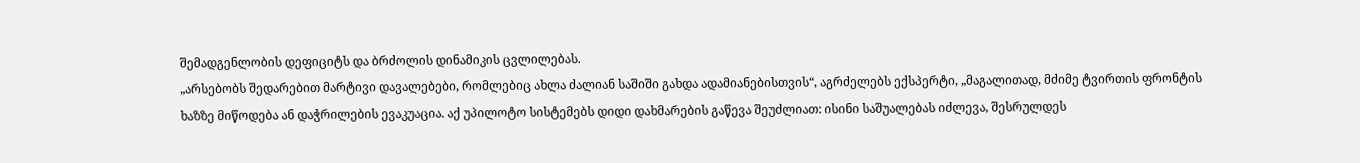შემადგენლობის დეფიციტს და ბრძოლის დინამიკის ცვლილებას.
„არსებობს შედარებით მარტივი დავალებები, რომლებიც ახლა ძალიან საშიში გახდა ადამიანებისთვის“, აგრძელებს ექსპერტი, „მაგალითად, მძიმე ტვირთის ფრონტის ხაზზე მიწოდება ან დაჭრილების ევაკუაცია. აქ უპილოტო სისტემებს დიდი დახმარების გაწევა შეუძლიათ: ისინი საშუალებას იძლევა, შესრულდეს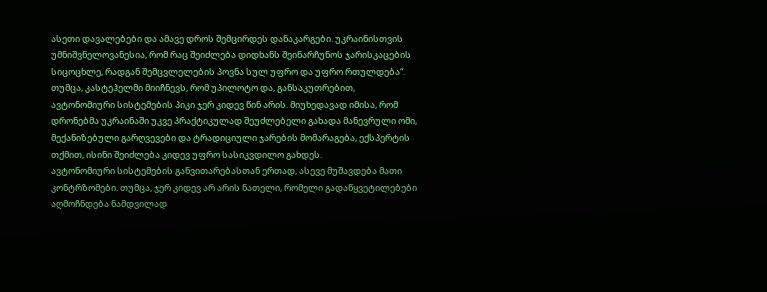ასეთი დავალებები და ამავე დროს შემცირდეს დანაკარგები. უკრაინისთვის უმნიშვნელოვანესია, რომ რაც შეიძლება დიდხანს შეინარჩუნოს ჯარისკაცების სიცოცხლე, რადგან შემცვლელების პოვნა სულ უფრო და უფრო რთულდება“.
თუმცა, კასტეჰელმი მიიჩნევს, რომ უპილოტო და, განსაკუთრებით, ავტონომიური სისტემების პიკი ჯერ კიდევ წინ არის. მიუხედავად იმისა, რომ დრონებმა უკრაინაში უკვე პრაქტიკულად შეუძლებელი გახადა მანევრული ომი, მექანიზებული გარღვევები და ტრადიციული ჯარების მომარაგება, ექსპერტის თქმით, ისინი შეიძლება კიდევ უფრო სასიკვდილო გახდეს.
ავტონომიური სისტემების განვითარებასთან ერთად, ასევე მუშავდება მათი კონტრზომები. თუმცა, ჯერ კიდევ არ არის ნათელი, რომელი გადაწყვეტილებები აღმოჩნდება ნამდვილად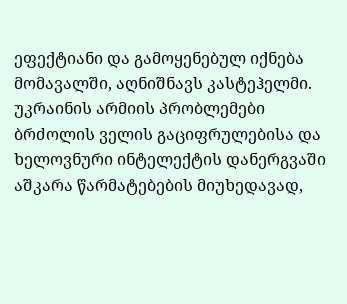ეფექტიანი და გამოყენებულ იქნება მომავალში, აღნიშნავს კასტეჰელმი.
უკრაინის არმიის პრობლემები
ბრძოლის ველის გაციფრულებისა და ხელოვნური ინტელექტის დანერგვაში აშკარა წარმატებების მიუხედავად,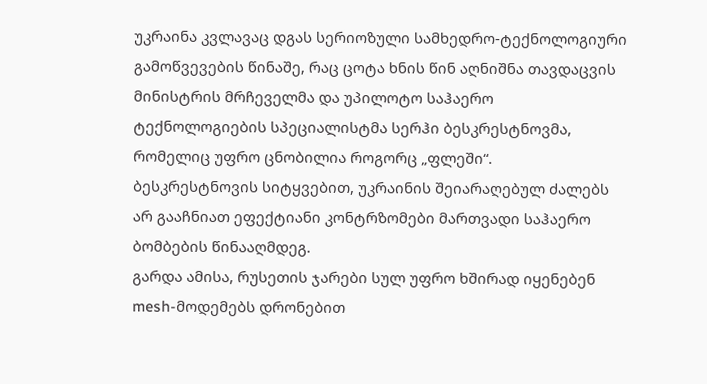უკრაინა კვლავაც დგას სერიოზული სამხედრო-ტექნოლოგიური გამოწვევების წინაშე, რაც ცოტა ხნის წინ აღნიშნა თავდაცვის მინისტრის მრჩეველმა და უპილოტო საჰაერო ტექნოლოგიების სპეციალისტმა სერჰი ბესკრესტნოვმა, რომელიც უფრო ცნობილია როგორც „ფლეში“.
ბესკრესტნოვის სიტყვებით, უკრაინის შეიარაღებულ ძალებს არ გააჩნიათ ეფექტიანი კონტრზომები მართვადი საჰაერო ბომბების წინააღმდეგ.
გარდა ამისა, რუსეთის ჯარები სულ უფრო ხშირად იყენებენ mesh-მოდემებს დრონებით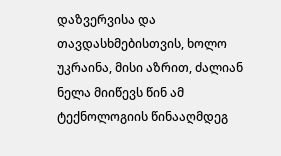დაზვერვისა და თავდასხმებისთვის, ხოლო უკრაინა, მისი აზრით, ძალიან ნელა მიიწევს წინ ამ ტექნოლოგიის წინააღმდეგ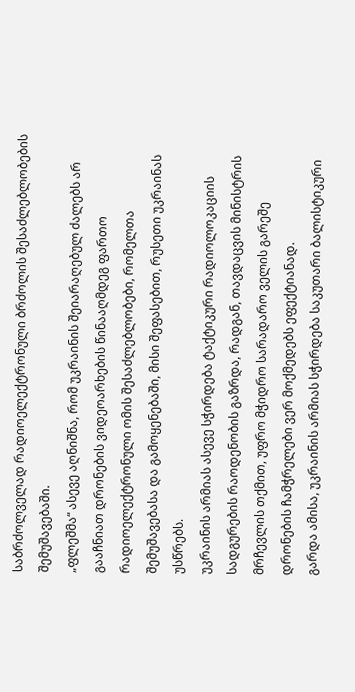საბრძოლველად რადიოელექტრონული ბრძოლის შესაძლებლობების შემუშავებაში.
„ფლეშმა“ ასევე აღნიშნა, რომ უკრაინის შეიარაღებულ ძალებს არ გააჩნიათ დრონების ვიდეოარხების წინააღმდეგ ფართო რადიოელექტრონული ომის შესაძლებლობები, რომელთა შემუშავებასა და გამოყენებაში, მისი შეფასებით, რუსეთი უკრაინას უსწრებს.
უკრაინის არმიას ასევე სჭირდება ტაქტიკური რადიოლოკაციის სადგურების რაოდენობის გაზრდა, რადგან, თავდაცვის მინისტრის მრჩევლის თქმით, უფრო მჭიდრო სარადარო ველის გარეშე დრონების ჩამჭრელები ვერ მოქმედებს ეფექტიანად.
გარდა ამისა, უკრაინის არმიას სჭირდება საკუთარი ბალისტიკური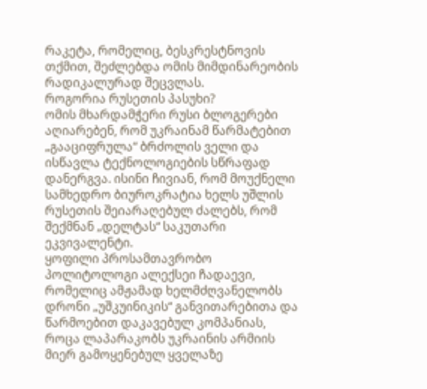რაკეტა, რომელიც, ბესკრესტნოვის თქმით, შეძლებდა ომის მიმდინარეობის რადიკალურად შეცვლას.
როგორია რუსეთის პასუხი?
ომის მხარდამჭერი რუსი ბლოგერები აღიარებენ, რომ უკრაინამ წარმატებით „გააციფრულა“ ბრძოლის ველი და ისწავლა ტექნოლოგიების სწრაფად დანერგვა. ისინი ჩივიან, რომ მოუქნელი სამხედრო ბიუროკრატია ხელს უშლის რუსეთის შეიარაღებულ ძალებს, რომ შექმნან „დელტას“ საკუთარი ეკვივალენტი.
ყოფილი პროსამთავრობო პოლიტოლოგი ალექსეი ჩადაევი, რომელიც ამჟამად ხელმძღვანელობს დრონი „უშკუინიკის“ განვითარებითა და წარმოებით დაკავებულ კომპანიას, როცა ლაპარაკობს უკრაინის არმიის მიერ გამოყენებულ ყველაზე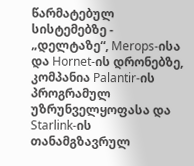წარმატებულ სისტემებზე - „დელტაზე“, Merops-ისა და Hornet-ის დრონებზე, კომპანია Palantir-ის პროგრამულ უზრუნველყოფასა და Starlink-ის თანამგზავრულ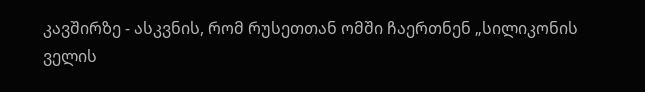კავშირზე - ასკვნის, რომ რუსეთთან ომში ჩაერთნენ „სილიკონის ველის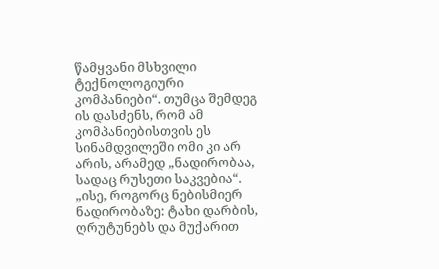წამყვანი მსხვილი ტექნოლოგიური კომპანიები“. თუმცა შემდეგ ის დასძენს, რომ ამ კომპანიებისთვის ეს სინამდვილეში ომი კი არ არის, არამედ „ნადირობაა, სადაც რუსეთი საკვებია“. „ისე, როგორც ნებისმიერ ნადირობაზე: ტახი დარბის, ღრუტუნებს და მუქარით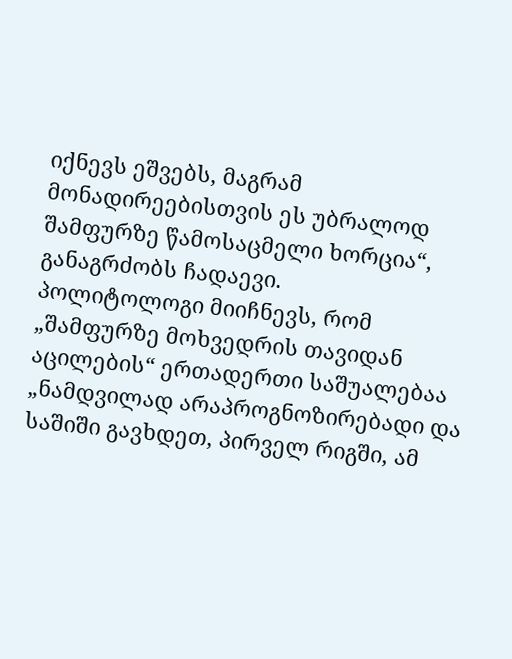იქნევს ეშვებს, მაგრამ მონადირეებისთვის ეს უბრალოდ შამფურზე წამოსაცმელი ხორცია“, განაგრძობს ჩადაევი.
პოლიტოლოგი მიიჩნევს, რომ „შამფურზე მოხვედრის თავიდან აცილების“ ერთადერთი საშუალებაა „ნამდვილად არაპროგნოზირებადი და საშიში გავხდეთ, პირველ რიგში, ამ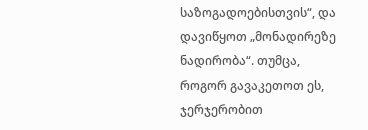საზოგადოებისთვის“, და დავიწყოთ „მონადირეზე ნადირობა“. თუმცა, როგორ გავაკეთოთ ეს, ჯერჯერობით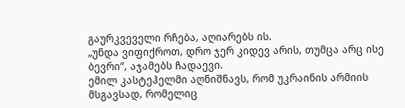გაურკვეველი რჩება, აღიარებს ის.
„უნდა ვიფიქროთ, დრო ჯერ კიდევ არის, თუმცა არც ისე ბევრი“, აჯამებს ჩადაევი.
ემილ კასტეჰელმი აღნიშნავს, რომ უკრაინის არმიის მსგავსად, რომელიც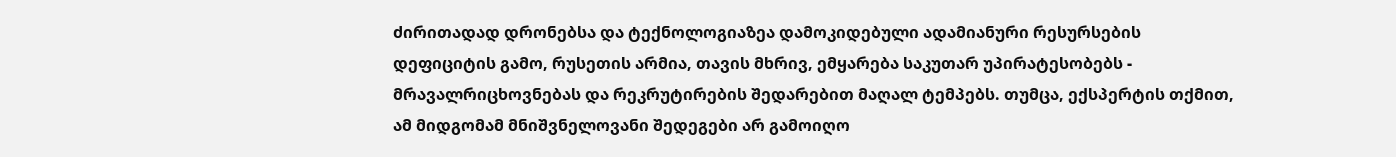ძირითადად დრონებსა და ტექნოლოგიაზეა დამოკიდებული ადამიანური რესურსების დეფიციტის გამო, რუსეთის არმია, თავის მხრივ, ემყარება საკუთარ უპირატესობებს - მრავალრიცხოვნებას და რეკრუტირების შედარებით მაღალ ტემპებს. თუმცა, ექსპერტის თქმით, ამ მიდგომამ მნიშვნელოვანი შედეგები არ გამოიღო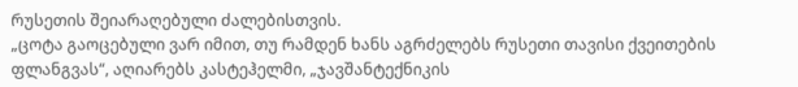რუსეთის შეიარაღებული ძალებისთვის.
„ცოტა გაოცებული ვარ იმით, თუ რამდენ ხანს აგრძელებს რუსეთი თავისი ქვეითების ფლანგვას“, აღიარებს კასტეჰელმი, „ჯავშანტექნიკის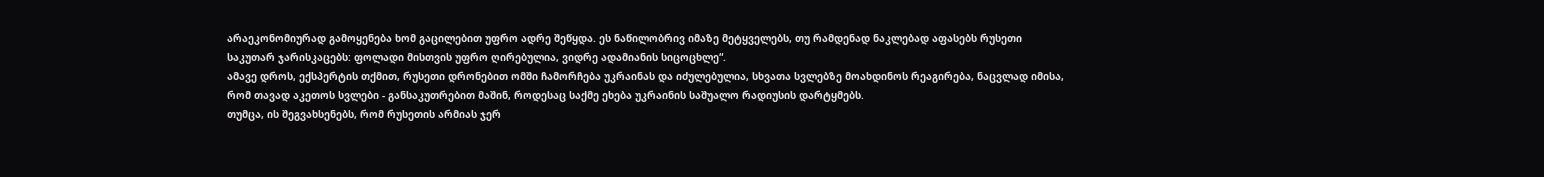არაეკონომიურად გამოყენება ხომ გაცილებით უფრო ადრე შეწყდა. ეს ნაწილობრივ იმაზე მეტყველებს, თუ რამდენად ნაკლებად აფასებს რუსეთი საკუთარ ჯარისკაცებს: ფოლადი მისთვის უფრო ღირებულია, ვიდრე ადამიანის სიცოცხლე“.
ამავე დროს, ექსპერტის თქმით, რუსეთი დრონებით ომში ჩამორჩება უკრაინას და იძულებულია, სხვათა სვლებზე მოახდინოს რეაგირება, ნაცვლად იმისა, რომ თავად აკეთოს სვლები - განსაკუთრებით მაშინ, როდესაც საქმე ეხება უკრაინის საშუალო რადიუსის დარტყმებს.
თუმცა, ის შეგვახსენებს, რომ რუსეთის არმიას ჯერ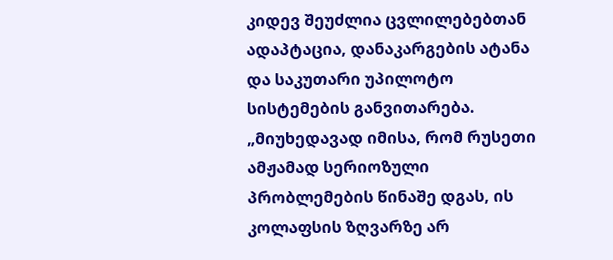კიდევ შეუძლია ცვლილებებთან ადაპტაცია, დანაკარგების ატანა და საკუთარი უპილოტო სისტემების განვითარება.
„მიუხედავად იმისა, რომ რუსეთი ამჟამად სერიოზული პრობლემების წინაშე დგას, ის კოლაფსის ზღვარზე არ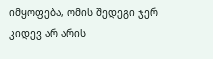იმყოფება, ომის შედეგი ჯერ კიდევ არ არის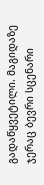გადაწყვეტილი. მაგიდაზე ჯერაც ბევრი სცენარი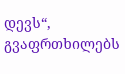დევს“, გვაფრთხილებს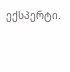ექსპერტი.